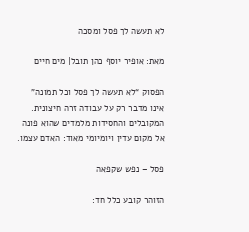לא תעשה לך פסל ומסכה

מאת: אופיר יוסף כהן תובל| מים חיים

הפסוק “לא תעשה לך פסל וכל תמונה” אינו מדבר רק על עבודה זרה חיצונית.
המקובלים והחסידות מלמדים שהוא פונה אל מקום עדין ויומיומי מאוד: האדם עצמו.

פסל – נפש שקפאה

הזוהר קובע כלל חד: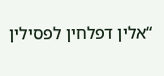“אלין דפלחין לפסילין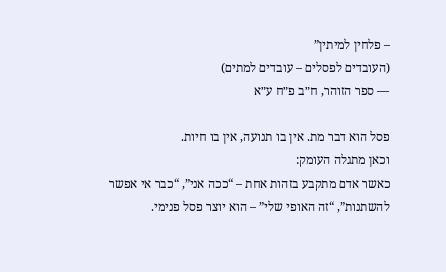– פלחין למיתין”
(העובדים לפסלים – עובדים למתים)
— ספר הזוהר, ח״ב פ״ח ע״א

פסל הוא דבר מת. אין בו תנועה, אין בו חיות.
וכאן מתגלה העומק:
כאשר אדם מתקבע בזהות אחת – “ככה אני”, “כבר אי אפשר להשתנות”, “זה האופי שלי” – הוא יוצר פסל פנימי.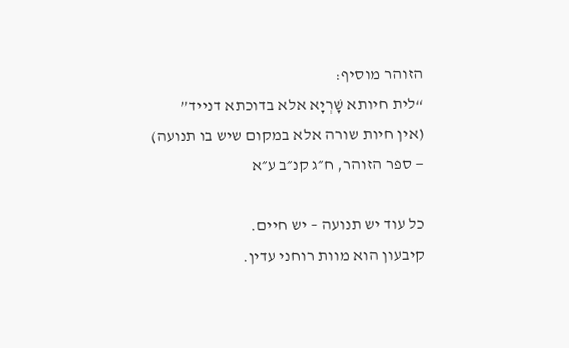הזוהר מוסיף:
“לית חיותא שָׁרְיָא אלא בדוכתא דנייד”
(אין חיות שורה אלא במקום שיש בו תנועה)
— ספר הזוהר, ח״ג קנ״ב ע״א

כל עוד יש תנועה – יש חיים.
קיבעון הוא מוות רוחני עדין.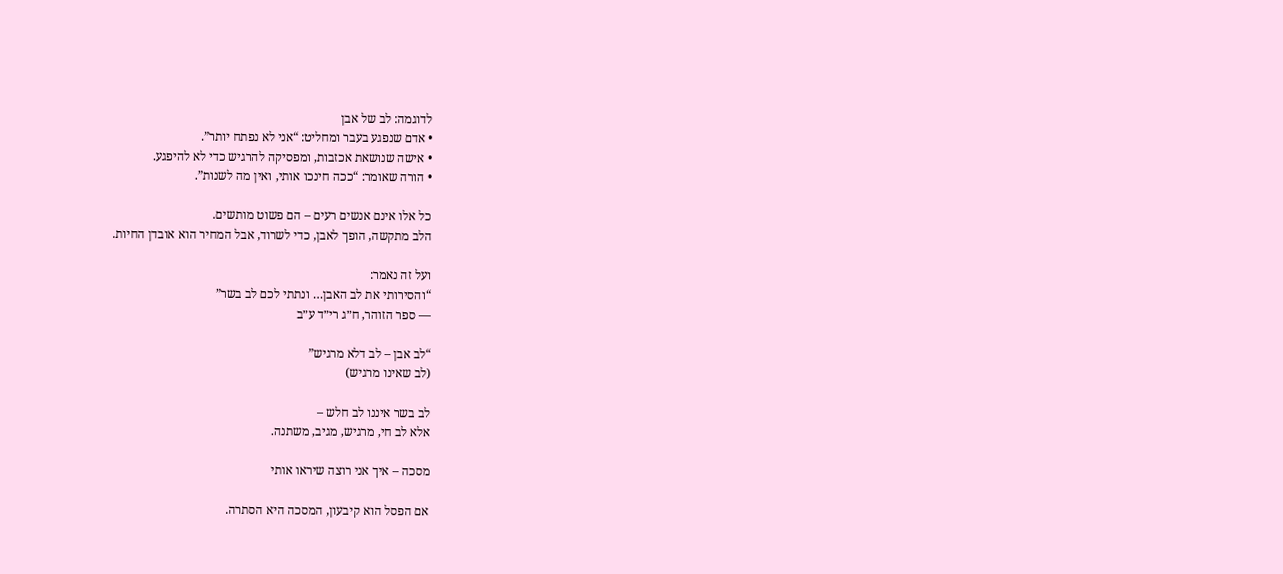לדוגמה: לב של אבן
• אדם שנפגע בעבר ומחליט: “אני לא נפתח יותר”.
• אישה שנושאת אכזבות, ומפסיקה להרגיש כדי לא להיפגע.
• הורה שאומר: “ככה חינכו אותי, ואין מה לשנות”.

כל אלו אינם אנשים רעים – הם פשוט מותשים.
הלב מתקשה, הופך לאבן, כדי לשרוד, אבל המחיר הוא אובדן החיות.

ועל זה נאמר:
“והסירותי את לב האבן… ונתתי לכם לב בשר”
— ספר הזוהר, ח״ג רי״ד ע״ב

“לב אבן – לב דלא מרגיש”
(לב שאינו מרגיש)

לב בשר איננו לב חלש –
אלא לב חי, מרגיש, מגיב, משתנה.

מסכה – איך אני רוצה שיראו אותי

אם הפסל הוא קיבעון, המסכה היא הסתרה.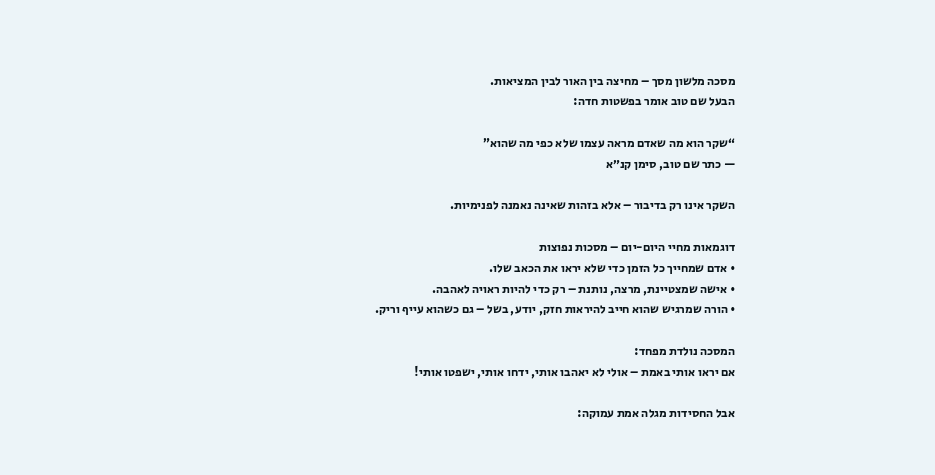מסכה מלשון מסך – מחיצה בין האור לבין המציאות.
הבעל שם טוב אומר בפשטות חדה:

“שקר הוא מה שאדם מראה עצמו שלא כפי מה שהוא”
— כתר שם טוב, סימן קנ״א

השקר אינו רק בדיבור – אלא בזהות שאינה נאמנה לפנימיות.

דוגמאות מחיי היום-יום – מסכות נפוצות
• אדם שמחייך כל הזמן כדי שלא יראו את הכאב שלו.
• אישה שמצטיינת, מרצה, נותנת – רק כדי להיות ראויה לאהבה.
• הורה שמרגיש שהוא חייב להיראות חזק, יודע, בשל – גם כשהוא עייף וריק.

המסכה נולדת מפחד:
אם יראו אותי באמת – אולי לא יאהבו אותי, ידחו אותי, ישפטו אותי!

אבל החסידות מגלה אמת עמוקה: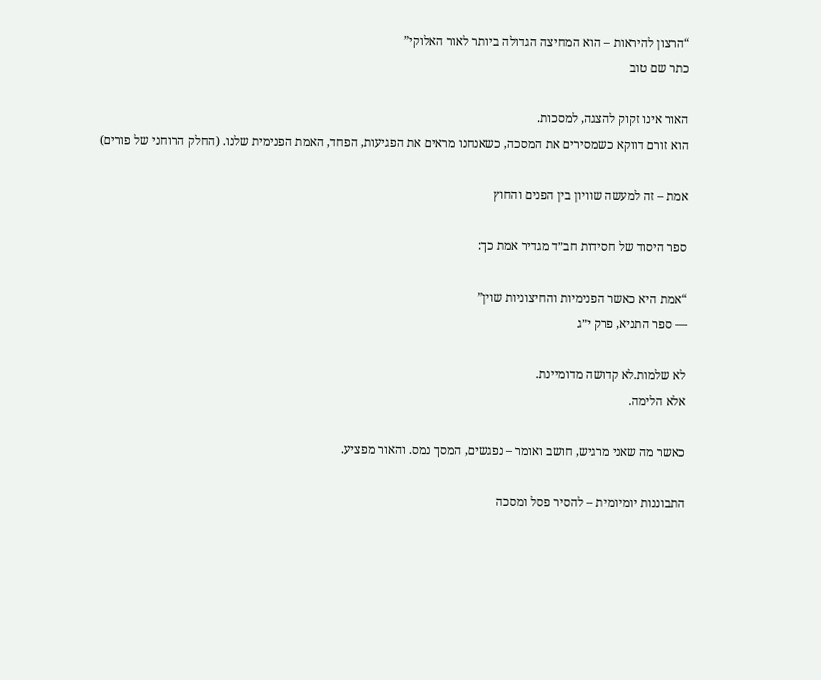“הרצון להיראות – הוא המחיצה הגדולה ביותר לאור האלוקי”
כתר שם טוב

האור אינו זקוק להצגה, למסכות.
הוא זורם דווקא כשמסירים את המסכה, כשאנחנו מראים את הפגיעות, הפחד, האמת הפנימית שלנו. (החלק הרוחני של פורים)

אמת – זה למעשה שוויון בין הפנים והחוץ

ספר היסוד של חסידות חב״ד מגדיר אמת כך:

“אמת היא כאשר הפנימיות והחיצוניות שוין”
— ספר התניא, פרק י״ג

לא שלמות.לא קדושה מדומיינת.
אלא הלימה.

כאשר מה שאני מרגיש, חושב ואומר – נפגשים, המסך נמס. והאור מפציע.

התבוננות יומיומית – להסיר פסל ומסכה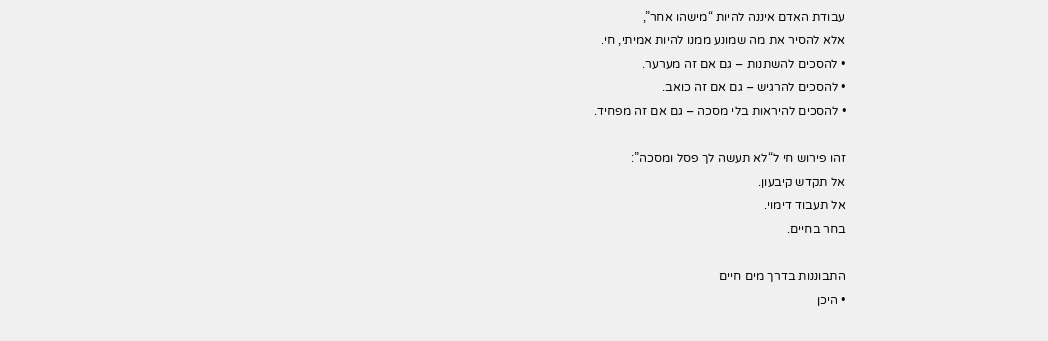עבודת האדם איננה להיות “מישהו אחר”,
אלא להסיר את מה שמונע ממנו להיות אמיתי, חי.
• להסכים להשתנות – גם אם זה מערער.
• להסכים להרגיש – גם אם זה כואב.
• להסכים להיראות בלי מסכה – גם אם זה מפחיד.

זהו פירוש חי ל“לא תעשה לך פסל ומסכה”:
אל תקדש קיבעון.
אל תעבוד דימוי.
בחר בחיים.

התבוננות בדרך מים חיים
• היכן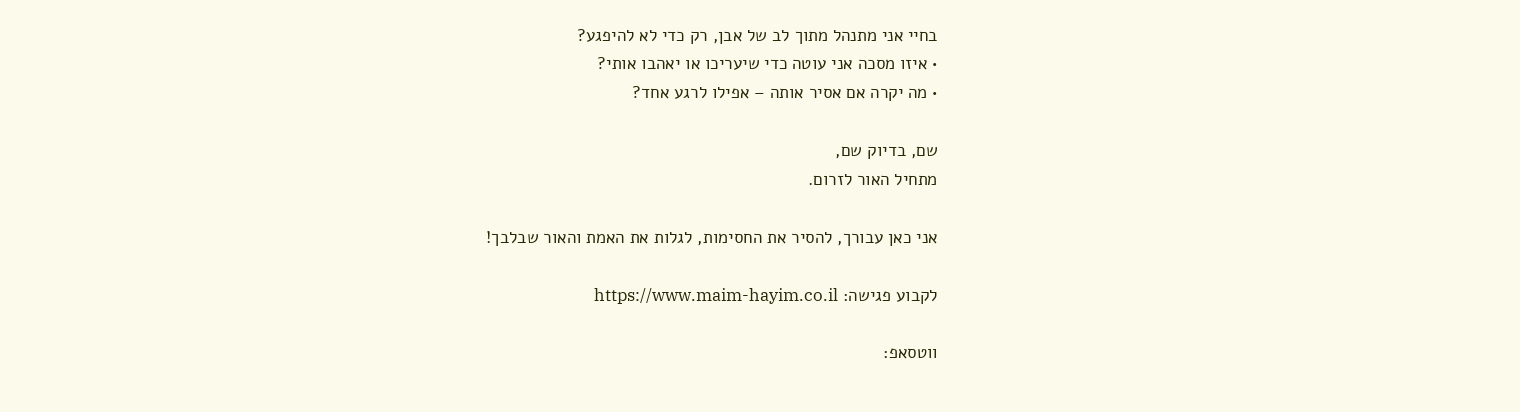בחיי אני מתנהל מתוך לב של אבן, רק כדי לא להיפגע?
• איזו מסכה אני עוטה כדי שיעריכו או יאהבו אותי?
• מה יקרה אם אסיר אותה – אפילו לרגע אחד?

שם, בדיוק שם,
מתחיל האור לזרום.

אני כאן עבורך, להסיר את החסימות, לגלות את האמת והאור שבלבך!

לקבוע פגישה: https://www.maim-hayim.co.il

ווטסאפ: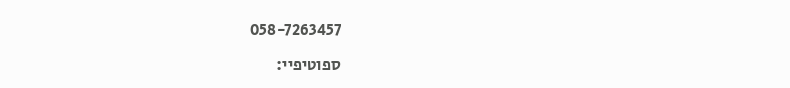058-7263457

ספוטיפיי: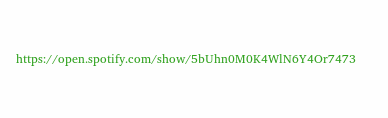https://open.spotify.com/show/5bUhn0M0K4WlN6Y4Or7473